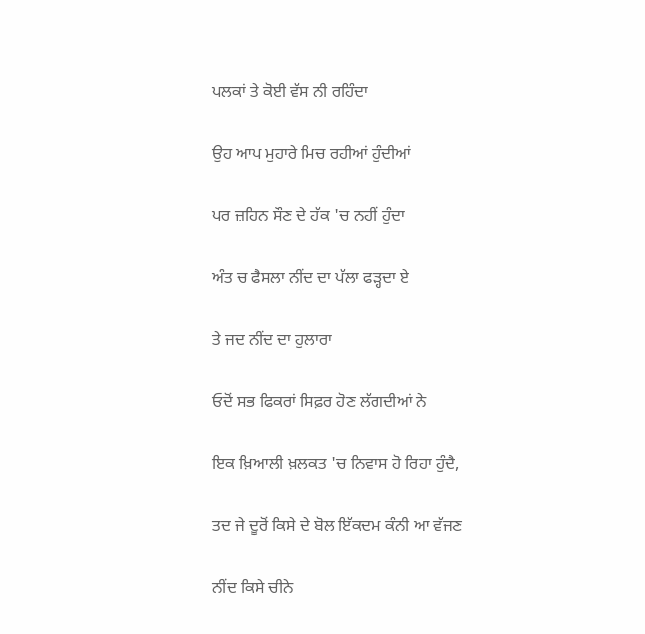ਪਲਕਾਂ ਤੇ ਕੋਈ ਵੱਸ ਨੀ ਰਹਿੰਦਾ

ਉਹ ਆਪ ਮੁਹਾਰੇ ਮਿਚ ਰਹੀਆਂ ਹੁੰਦੀਆਂ

ਪਰ ਜ਼ਹਿਨ ਸੌਣ ਦੇ ਹੱਕ 'ਚ ਨਹੀਂ ਹੁੰਦਾ

ਅੰਤ ਚ ਫੈਸਲਾ ਨੀਂਦ ਦਾ ਪੱਲਾ ਫੜ੍ਹਦਾ ਏ

ਤੇ ਜਦ ਨੀਂਦ ਦਾ ਹੁਲਾਰਾ

ਓਦੋਂ ਸਭ ਫਿਕਰਾਂ ਸਿਫ਼ਰ ਹੋਣ ਲੱਗਦੀਆਂ ਨੇ

ਇਕ ਖ਼ਿਆਲੀ ਖ਼ਲਕਤ 'ਚ ਨਿਵਾਸ ਹੋ ਰਿਹਾ ਹੁੰਦੈ,

ਤਦ ਜੇ ਦੂਰੋਂ ਕਿਸੇ ਦੇ ਬੋਲ ਇੱਕਦਮ ਕੰਨੀ ਆ ਵੱਜਣ

ਨੀਂਦ ਕਿਸੇ ਚੀਨੇ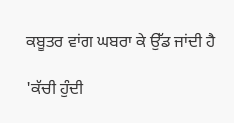ਕਬੂਤਰ ਵਾਂਗ ਘਬਰਾ ਕੇ ਉੱਡ ਜਾਂਦੀ ਹੈ

'ਕੱਚੀ ਹੁੰਦੀ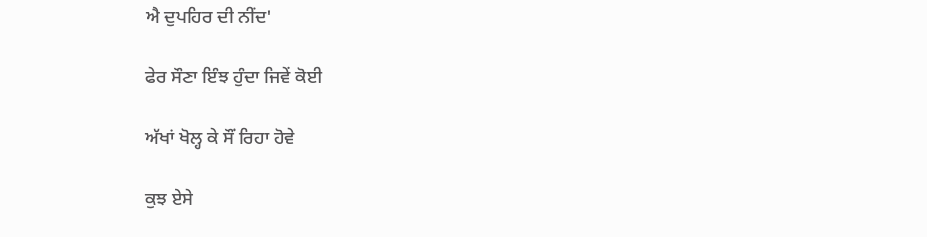ਐ ਦੁਪਹਿਰ ਦੀ ਨੀਂਦ'

ਫੇਰ ਸੌਣਾ ਇੰਝ ਹੁੰਦਾ ਜਿਵੇਂ ਕੋਈ

ਅੱਖਾਂ ਖੋਲ੍ਹ ਕੇ ਸੌਂ ਰਿਹਾ ਹੋਵੇ

ਕੁਝ ਏਸੇ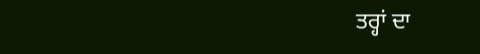ਤਰ੍ਹਾਂ ਦਾ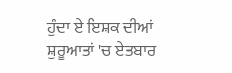ਹੁੰਦਾ ਏ ਇਸ਼ਕ ਦੀਆਂ ਸ਼ੁਰੂਆਤਾਂ 'ਚ ਏਤਬਾਰ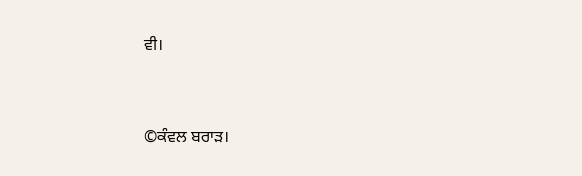ਵੀ।


©ਕੰਵਲ ਬਰਾੜ।